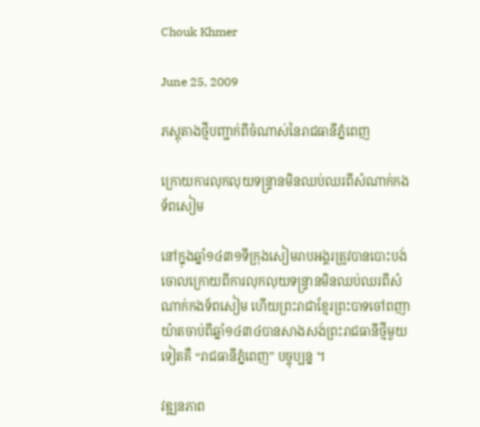Chouk Khmer

June 25, 2009

ភស្តុតាងថ្មីបញ្ជាក់ពីចំណាស់នៃរាជធានីភ្នំពេញ

ក្រោយការលុកលុយទន្ទ្រានមិនឈប់ឈរពីសំណាក់កងទ័ពសៀម

នៅក្នុងឆ្នាំ១៤៣១ទីក្រុងសៀមរាបអង្គរត្រូវបានបោះបង់ចោលក្រោយពីការលុកលុយទន្ទ្រានមិនឈប់ឈរពីសំណាក់កងទ័ពសៀម ហើយព្រះរាជាខ្មែរព្រះបាទចៅពញាយ៉ាតចាប់ពីឆ្នាំ១៤៣៤បានសាងសង់ព្រះរាជធានីថ្មីមួយទៀតគឺ “រាជធានីភ្នំពេញ” បច្ចុប្បន្ន ។

វឌ្ឍនភាព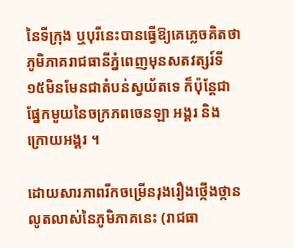នៃទីក្រុង ឬបុរីនេះបានធ្វើឱ្យគេភ្លេចគិតថា ភូមិភាគរាជធានីភ្នំពេញមុនសតវត្សរ៍ទី១៥មិនមែនជាតំបន់ស្វយ័តទេ ក៏ប៉ុន្ដែជាផ្នែកមួយនៃចក្រភពចេនឡា អង្គរ និងក្រោយអង្គរ ។

ដោយសារភាពរីកចម្រើនរុងរឿងថ្កើងថ្កានលូតលាស់នៃភូមិភាគនេះ (រាជធា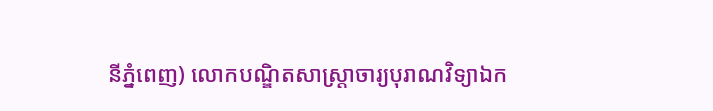នីភ្នំពេញ) លោកបណ្ឌិតសាស្ដ្រាចារ្យបុរាណវិទ្យាឯក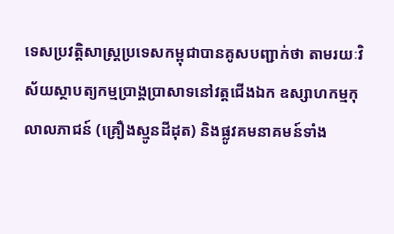ទេសប្រវត្ដិសាស្ដ្រប្រទេសកម្ពុជាបានគូសបញ្ជាក់ថា តាមរយៈវិស័យស្ថាបត្យកម្មប្រាង្គប្រាសាទនៅវត្ដជើងឯក ឧស្សាហកម្មកុលាលភាជន៍ (គ្រឿងស្មូនដីដុត) និងផ្លូវគមនាគមន៍ទាំង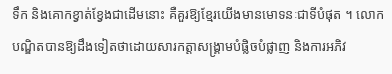ទឹក និងគោកខ្វាត់ខ្វែងជាដើមនោះ គឺគួរឱ្យខ្មែរយើងមានមោទនៈជាទីបំផុត ។ លោកបណ្ឌិតបានឱ្យដឹងទៀតថាដោយសារកត្ដាសង្គ្រាមបំផ្លិចបំផ្លាញ និងការអភិវ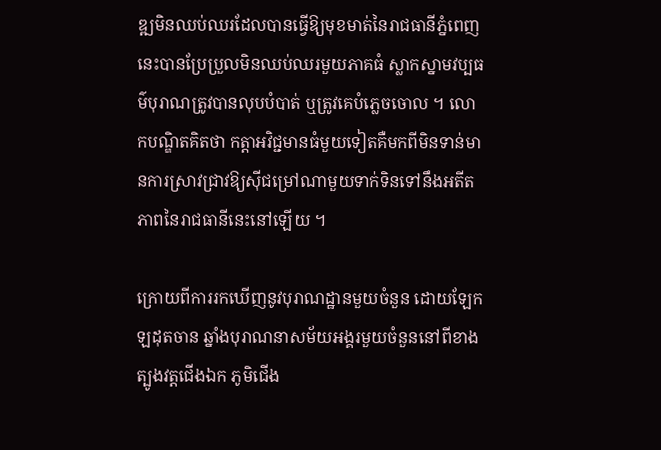ឌ្ឍមិនឈប់ឈរដែលបានធ្វើឱ្យមុខមាត់នៃរាជធានីភ្នំពេញនេះបានប្រែប្រួលមិនឈប់ឈរមួយភាគធំ ស្លាកស្នាមវប្បធម៌បុរាណត្រូវបានលុបបំបាត់ ឬត្រូវគេបំភ្លេចចោល ។ លោកបណ្ឌិតគិតថា កត្ដាអវិជ្ជមានធំមួយទៀតគឺមកពីមិនទាន់មានការស្រាវជ្រាវឱ្យស៊ីជម្រៅណាមួយទាក់ទិនទៅនឹងអតីតភាពនៃរាជធានីនេះនៅឡើយ ។

ក្រោយពីការរកឃើញនូវបុរាណដ្ឋានមួយចំនួន ដោយឡែកឡដុតចាន ឆ្នាំងបុរាណនាសម័យអង្គរមួយចំនួននៅពីខាងត្បូងវត្ដជើងឯក ភូមិជើង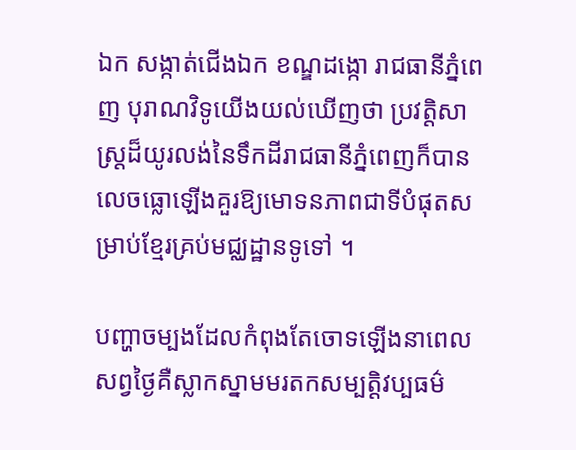ឯក សង្កាត់ជើងឯក ខណ្ឌដង្កោ រាជធានីភ្នំពេញ បុរាណវិទូយើងយល់ឃើញថា ប្រវត្ដិសាស្ដ្រដ៏យូរលង់នៃទឹកដីរាជធានីភ្នំពេញក៏បានលេចធ្លោឡើងគួរឱ្យមោទនភាពជាទីបំផុតសម្រាប់ខ្មែរគ្រប់មជ្ឈដ្ឋានទូទៅ ។

បញ្ហាចម្បងដែលកំពុងតែចោទឡើងនាពេលសព្វថ្ងៃគឺស្លាកស្នាមមរតកសម្បត្ដិវប្បធម៌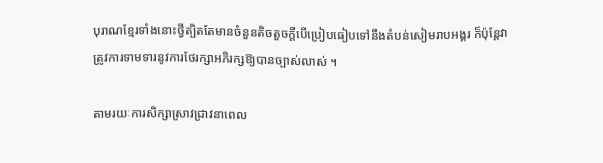បុរាណខ្មែរទាំងនោះថ្វីត្បិតតែមានចំនួនតិចតួចក្ដីបើប្រៀបធៀបទៅនឹងតំបន់សៀមរាបអង្គរ ក៏ប៉ុន្ដែវាត្រូវការទាមទារនូវការថែរក្សាអភិរក្សឱ្យបានច្បាស់លាស់ ។

តាមរយៈការសិក្សាស្រាវជ្រាវនាពេល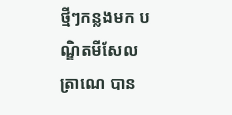ថ្មីៗកន្លងមក បណ្ឌិតមីសែល ត្រាណេ បាន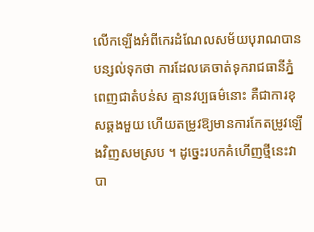លើកឡើងអំពីកេរដំណែលសម័យបុរាណបានបន្សល់ទុកថា ការដែលគេចាត់ទុករាជធានីភ្នំពេញជាតំបន់ស គ្មានវប្បធម៌នោះ គឺជាការខុសឆ្គងមួយ ហើយតម្រូវឱ្យមានការកែតម្រូវឡើងវិញសមស្រប ។ ដូច្នេះរបកគំហើញថ្មីនេះវាបា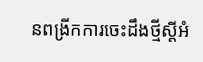នពង្រីកការចេះដឹងថ្មីស្ដីអំ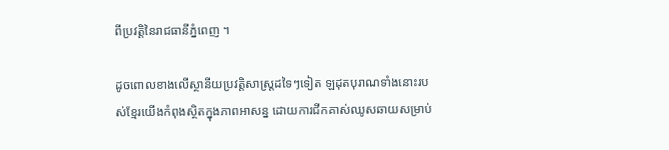ពីប្រវត្ដិនៃរាជធានីភ្នំពេញ ។

ដូចពោលខាងលើស្ថានីយប្រវត្ដិសាស្ដ្រដទៃៗទៀត ឡដុតបុរាណទាំងនោះរបស់ខ្មែរយើងកំពុងស្ថិតក្នុងភាពអាសន្ន ដោយការជីកគាស់ឈូសឆាយសម្រាប់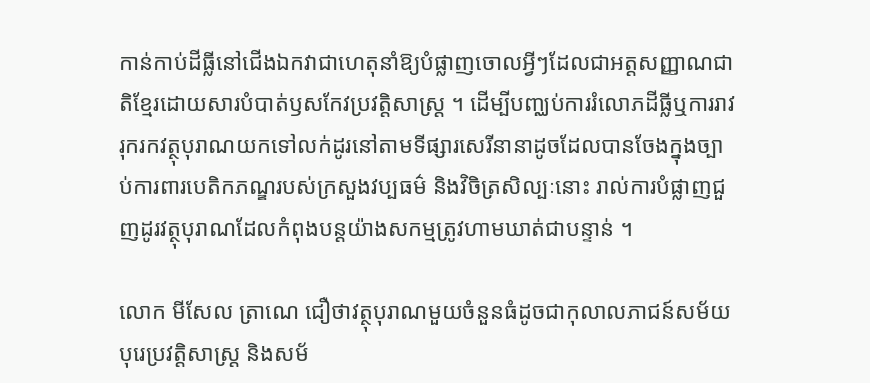កាន់កាប់ដីធ្លីនៅជើងឯកវាជាហេតុនាំឱ្យបំផ្លាញចោលអ្វីៗដែលជាអត្ដសញ្ញាណជាតិខ្មែរដោយសារបំបាត់ឫសកែវប្រវត្ដិសាស្ដ្រ ។ ដើម្បីបញ្ឈប់ការរំលោភដីធ្លីឬការរាវរុករកវត្ថុបុរាណយកទៅលក់ដូរនៅតាមទីផ្សារសេរីនានាដូចដែលបានចែងក្នុងច្បាប់ការពារបេតិកភណ្ឌរបស់ក្រសួងវប្បធម៌ និងវិចិត្រសិល្បៈនោះ រាល់ការបំផ្លាញជួញដូរវត្ថុបុរាណដែលកំពុងបន្ដយ៉ាងសកម្មត្រូវហាមឃាត់ជាបន្ទាន់ ។

លោក មីសែល ត្រាណេ ជឿថាវត្ថុបុរាណមួយចំនួនធំដូចជាកុលាលភាជន៍សម័យបុរេប្រវត្ដិសាស្ដ្រ និងសម័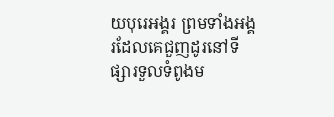យបុរេអង្គរ ព្រមទាំងអង្គរដែលគេជួញដូរនៅទីផ្សារទួលទំពូងម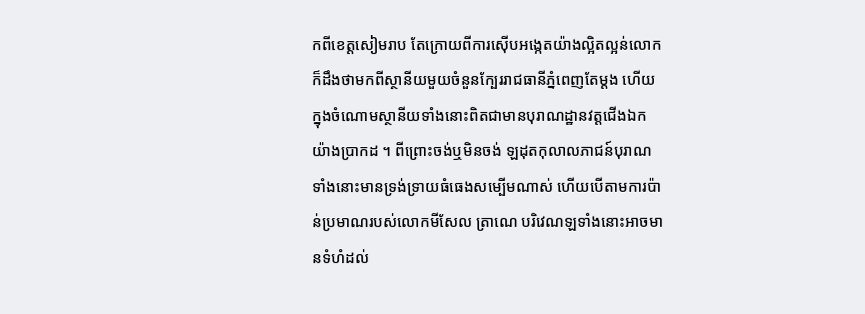កពីខេត្ដសៀមរាប តែក្រោយពីការស៊ើបអង្កេតយ៉ាងល្អិតល្អន់លោកក៏ដឹងថាមកពីស្ថានីយមួយចំនួនក្បែររាជធានីភ្នំពេញតែម្ដង ហើយក្នុងចំណោមស្ថានីយទាំងនោះពិតជាមានបុរាណដ្ឋានវត្ដជើងឯកយ៉ាងប្រាកដ ។ ពីព្រោះចង់ឬមិនចង់ ឡដុតកុលាលភាជន៍បុរាណទាំងនោះមានទ្រង់ទ្រាយធំធេងសម្បើមណាស់ ហើយបើតាមការប៉ាន់ប្រមាណរបស់លោកមីសែល ត្រាណេ បរិវេណឡទាំងនោះអាចមានទំហំដល់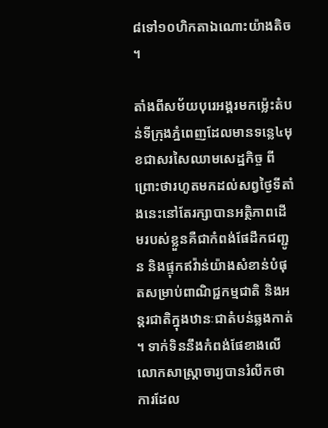៨ទៅ១០ហិកតាឯណោះយ៉ាងតិច ។

តាំងពីសម័យបុរេអង្គរមកម្ល៉េះតំបន់ទីក្រុងភ្នំពេញដែលមានទន្លេ៤មុខជាសរសៃឈាមសេដ្ឋកិច្ច ពីព្រោះថារហូតមកដល់សព្វថ្ងៃទីតាំងនេះនៅតែរក្សាបានអត្ថិភាពដើមរបស់ខ្លួនគឺជាកំពង់ផែដឹកជញ្ជូន និងផ្ទុកឥវ៉ាន់យ៉ាងសំខាន់បំផុតសម្រាប់ពាណិជ្ជកម្មជាតិ និងអន្ដរជាតិក្នុងឋានៈជាតំបន់ឆ្លងកាត់ ។ ទាក់ទិននឹងកំពង់ផែខាងលើលោកសាស្ដ្រាចារ្យបានរំលឹកថា ការដែល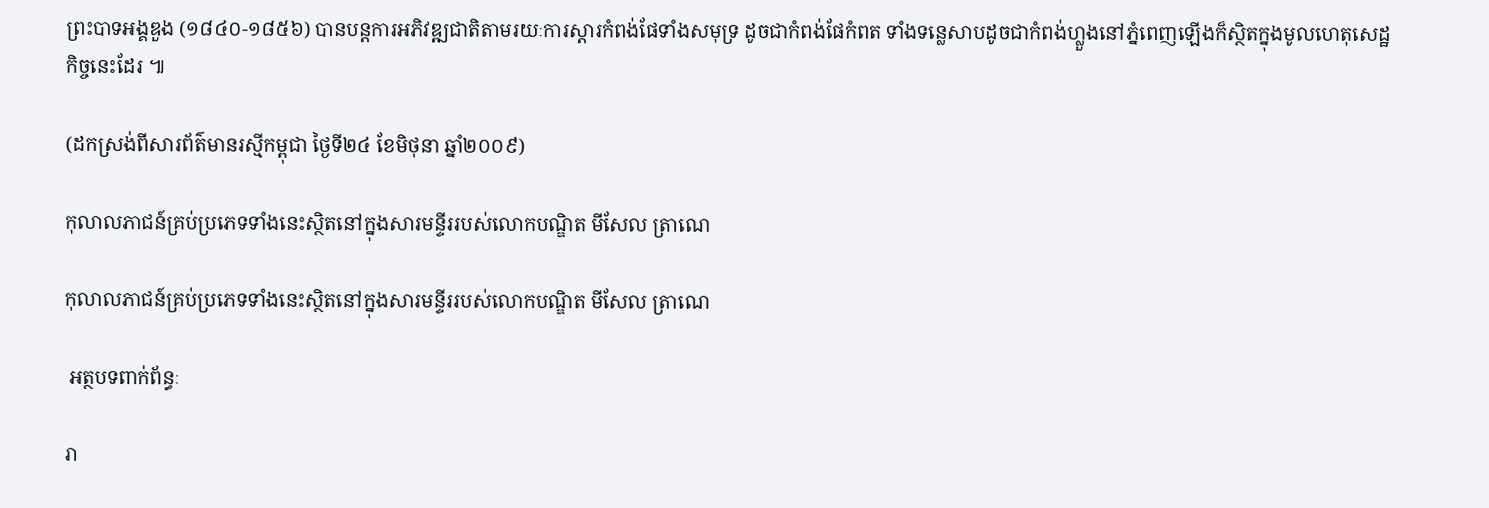ព្រះបាទអង្គឌួង (១៨៤០-១៨៥៦) បានបន្ដការអភិវឌ្ឍជាតិតាមរយៈការស្ដារកំពង់ផែទាំងសមុទ្រ ដូចជាកំពង់ផែកំពត ទាំងទន្លេសាបដូចជាកំពង់ហ្លួងនៅភ្នំពេញឡើងក៏ស្ថិតក្នុងមូលហេតុសេដ្ឋកិច្ចនេះដែរ ៕

(ដកស្រង់ពីសារព័ត៌មានរស្មីកម្ពុជា ថ្ងៃទី២៤ ខែមិថុនា ឆ្នាំ២០០៩)

កុលាលភាជន៍គ្រប់ប្រភេទទាំងនេះស្ថិតនៅក្នុងសារមន្ទីររបស់លោកបណ្ឌិត មីសែល ត្រាណេ

កុលាលភាជន៍គ្រប់ប្រភេទទាំងនេះស្ថិតនៅក្នុងសារមន្ទីររបស់លោកបណ្ឌិត មីសែល ត្រាណេ

 អត្ថបទពាក់ព័ន្ធៈ

រា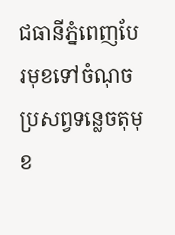ជធានីភ្នំពេញបែរមុខទៅចំណុចប្រសព្វទន្លេចតុមុខ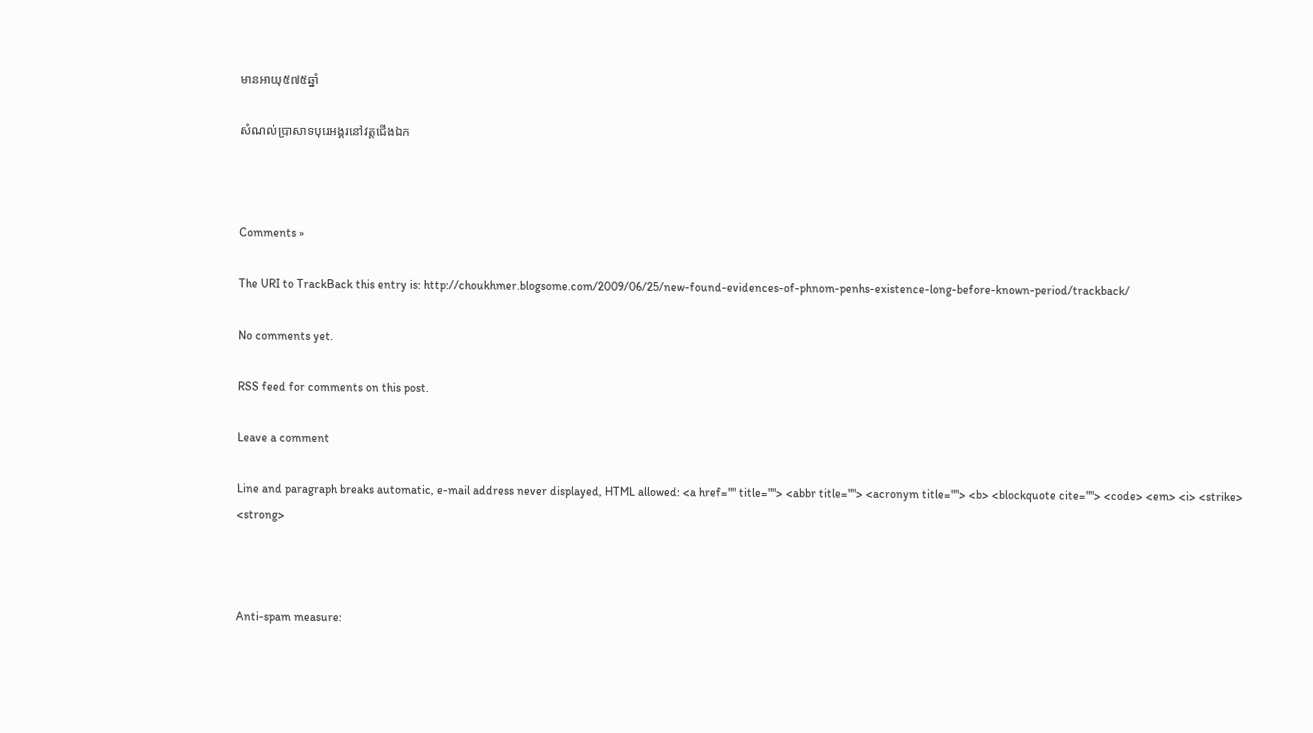មានអាយុ៥៧៥ឆ្នាំ

សំណល់ប្រាសាទបុរេអង្គរនៅវត្តជើងឯក



Comments »

The URI to TrackBack this entry is: http://choukhmer.blogsome.com/2009/06/25/new-found-evidences-of-phnom-penhs-existence-long-before-known-period/trackback/

No comments yet.

RSS feed for comments on this post.

Leave a comment

Line and paragraph breaks automatic, e-mail address never displayed, HTML allowed: <a href="" title=""> <abbr title=""> <acronym title=""> <b> <blockquote cite=""> <code> <em> <i> <strike> <strong>



Anti-spam measure: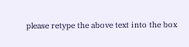please retype the above text into the box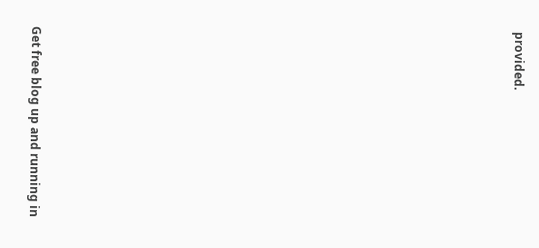provided.






















Get free blog up and running in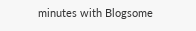minutes with Blogsome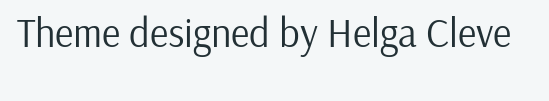Theme designed by Helga Cleve